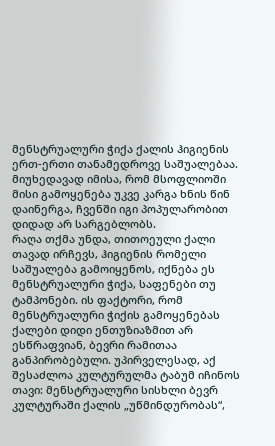მენსტრუალური ჭიქა ქალის ჰიგიენის ერთ-ერთი თანამედროვე საშუალებაა. მიუხედავად იმისა, რომ მსოფლიოში მისი გამოყენება უკვე კარგა ხნის წინ დაინერგა, ჩვენში იგი პოპულარობით დიდად არ სარგებლობს.
რაღა თქმა უნდა, თითოეული ქალი თავად ირჩევს, ჰიგიენის რომელი საშუალება გამოიყენოს, იქნება ეს მენსტრუალური ჭიქა, საფენები თუ ტამპონები. ის ფაქტორი, რომ მენსტრუალური ჭიქის გამოყენებას ქალები დიდი ენთუზიაზმით არ ესწრაფვიან, ბევრი რამითაა განპირობებული. უპირველესად, აქ შესაძლოა კულტურულმა ტაბუმ იჩინოს თავი: მენსტრუალური სისხლი ბევრ კულტურაში ქალის „უწმინდურობას“,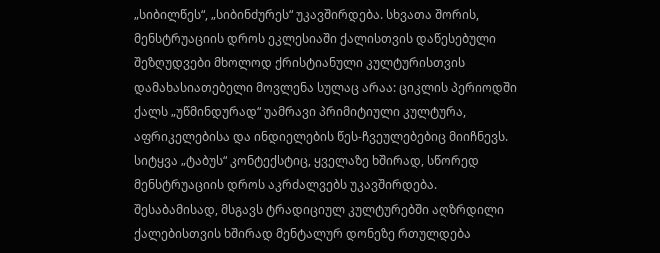„სიბილწეს“, „სიბინძურეს“ უკავშირდება. სხვათა შორის, მენსტრუაციის დროს ეკლესიაში ქალისთვის დაწესებული შეზღუდვები მხოლოდ ქრისტიანული კულტურისთვის დამახასიათებელი მოვლენა სულაც არაა: ციკლის პერიოდში ქალს „უწმინდურად“ უამრავი პრიმიტიული კულტურა, აფრიკელებისა და ინდიელების წეს-ჩვეულებებიც მიიჩნევს. სიტყვა „ტაბუს“ კონტექსტიც, ყველაზე ხშირად, სწორედ მენსტრუაციის დროს აკრძალვებს უკავშირდება.
შესაბამისად, მსგავს ტრადიციულ კულტურებში აღზრდილი ქალებისთვის ხშირად მენტალურ დონეზე რთულდება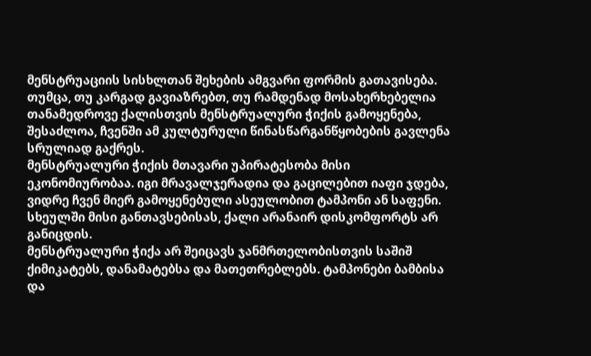მენსტრუაციის სისხლთან შეხების ამგვარი ფორმის გათავისება. თუმცა, თუ კარგად გავიაზრებთ, თუ რამდენად მოსახერხებელია თანამედროვე ქალისთვის მენსტრუალური ჭიქის გამოყენება, შესაძლოა, ჩვენში ამ კულტურული წინასწარგანწყობების გავლენა სრულიად გაქრეს.
მენსტრუალური ჭიქის მთავარი უპირატესობა მისი ეკონომიურობაა. იგი მრავალჯერადია და გაცილებით იაფი ჯდება, ვიდრე ჩვენ მიერ გამოყენებული ასეულობით ტამპონი ან საფენი. სხეულში მისი განთავსებისას, ქალი არანაირ დისკომფორტს არ განიცდის.
მენსტრუალური ჭიქა არ შეიცავს ჯანმრთელობისთვის საშიშ ქიმიკატებს, დანამატებსა და მათეთრებლებს. ტამპონები ბამბისა და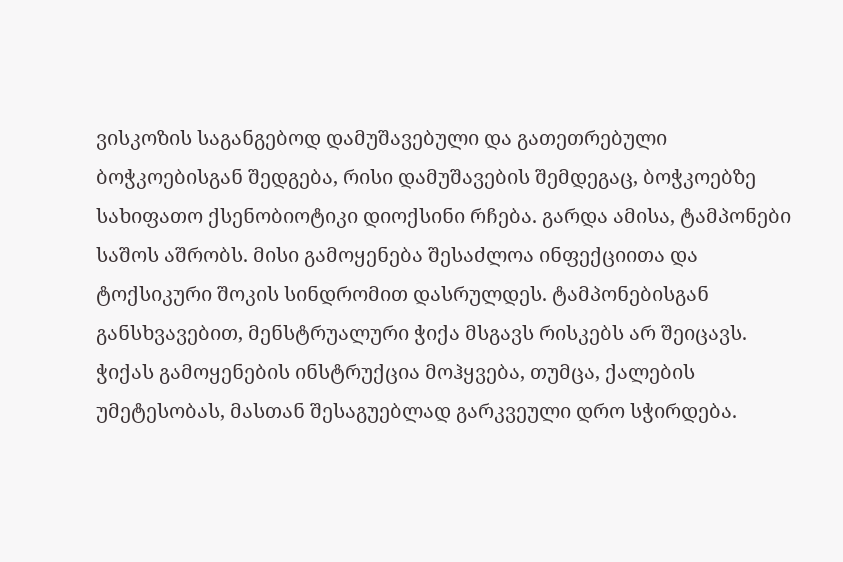ვისკოზის საგანგებოდ დამუშავებული და გათეთრებული ბოჭკოებისგან შედგება, რისი დამუშავების შემდეგაც, ბოჭკოებზე სახიფათო ქსენობიოტიკი დიოქსინი რჩება. გარდა ამისა, ტამპონები საშოს აშრობს. მისი გამოყენება შესაძლოა ინფექციითა და ტოქსიკური შოკის სინდრომით დასრულდეს. ტამპონებისგან განსხვავებით, მენსტრუალური ჭიქა მსგავს რისკებს არ შეიცავს.
ჭიქას გამოყენების ინსტრუქცია მოჰყვება, თუმცა, ქალების უმეტესობას, მასთან შესაგუებლად გარკვეული დრო სჭირდება.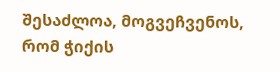შესაძლოა, მოგვეჩვენოს, რომ ჭიქის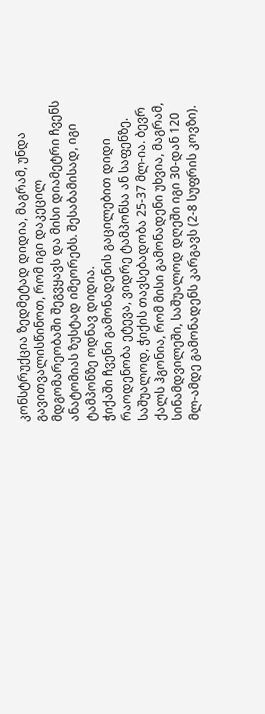კონსტრუქცია ზედმეტად დიდია, მაგრამ, უნდა გავითვალისწინოთ, რომ იგი დაკეცილ მდგომარეობაში შეგვყავს და მისი დიამეტრი ჩვენს ანატომიას ზუსტად იმეორებს. შესაბამისად, იგი ტამპონზე ოდნავ დიდია.
ჭიქაში ჩვენი გამონადენის გაცილებით დიდი რაოდენობა ეტევა, ვიდრე ტამპონსა ან საფენზე. საშუალოდ, ჭიქის თავსებადობა 25-37 მლ-ია. ბევრ ქალს ჰგონია, რომ მისი გამონადენი უხვია, მაგრამ, სინამდვილეში, საშუალოდ დღეში იგი 30-დან 120 მლ-ამდე გამონადენს კარგავს (2-8 სუფრის კოვზი).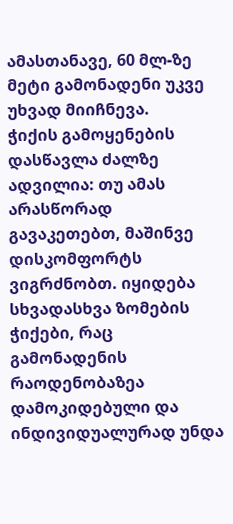ამასთანავე, 60 მლ-ზე მეტი გამონადენი უკვე უხვად მიიჩნევა.
ჭიქის გამოყენების დასწავლა ძალზე ადვილია: თუ ამას არასწორად გავაკეთებთ, მაშინვე დისკომფორტს ვიგრძნობთ. იყიდება სხვადასხვა ზომების ჭიქები, რაც გამონადენის რაოდენობაზეა დამოკიდებული და ინდივიდუალურად უნდა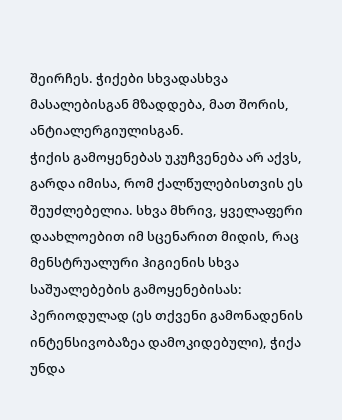შეირჩეს. ჭიქები სხვადასხვა მასალებისგან მზადდება, მათ შორის, ანტიალერგიულისგან.
ჭიქის გამოყენებას უკუჩვენება არ აქვს, გარდა იმისა, რომ ქალწულებისთვის ეს შეუძლებელია. სხვა მხრივ, ყველაფერი დაახლოებით იმ სცენარით მიდის, რაც მენსტრუალური ჰიგიენის სხვა საშუალებების გამოყენებისას: პერიოდულად (ეს თქვენი გამონადენის ინტენსივობაზეა დამოკიდებული), ჭიქა უნდა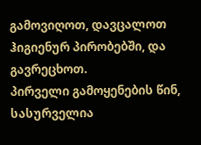გამოვიღოთ, დავცალოთ ჰიგიენურ პირობებში, და გავრეცხოთ.
პირველი გამოყენების წინ, სასურველია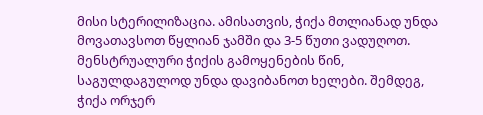მისი სტერილიზაცია. ამისათვის, ჭიქა მთლიანად უნდა მოვათავსოთ წყლიან ჯამში და 3-5 წუთი ვადუღოთ.
მენსტრუალური ჭიქის გამოყენების წინ, საგულდაგულოდ უნდა დავიბანოთ ხელები. შემდეგ, ჭიქა ორჯერ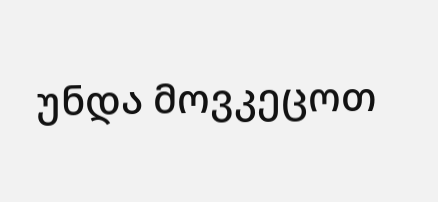უნდა მოვკეცოთ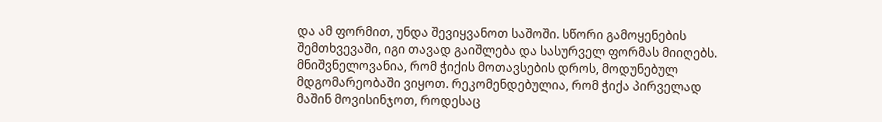და ამ ფორმით, უნდა შევიყვანოთ საშოში. სწორი გამოყენების შემთხვევაში, იგი თავად გაიშლება და სასურველ ფორმას მიიღებს.
მნიშვნელოვანია, რომ ჭიქის მოთავსების დროს, მოდუნებულ მდგომარეობაში ვიყოთ. რეკომენდებულია, რომ ჭიქა პირველად მაშინ მოვისინჯოთ, როდესაც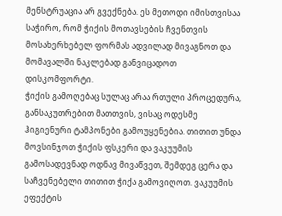მენსტრუაცია არ გვექნება. ეს მეთოდი იმისთვისაა საჭირო, რომ ჭიქის მოთავსების ჩვენთვის მოსახერხებელ ფორმას ადვილად მივაგნოთ და მომავალში ნაკლებად განვიცადოთ დისკომფორტი.
ჭიქის გამოღებაც სულაც არაა რთული პროცედურა, განსაკუთრებით მათთვის, ვისაც ოდესმე ჰიგიენური ტამპონები გამოუყენებია. თითით უნდა მოვსინჯოთ ჭიქის ფსკერი და ვაკუუმის გამოსადევნად ოდნავ მივაწვეთ, შემდეგ ცერა და საჩვენებელი თითით ჭიქა გამოვიღოთ. ვაკუუმის ეფექტის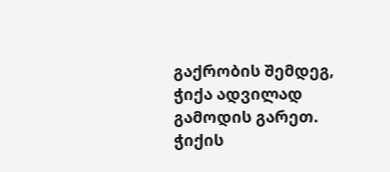გაქრობის შემდეგ, ჭიქა ადვილად გამოდის გარეთ.
ჭიქის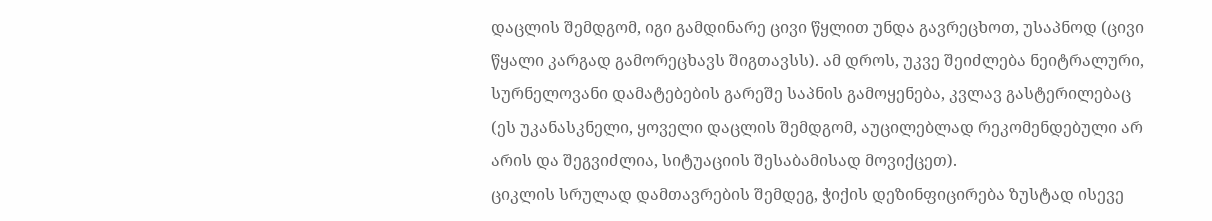დაცლის შემდგომ, იგი გამდინარე ცივი წყლით უნდა გავრეცხოთ, უსაპნოდ (ცივი წყალი კარგად გამორეცხავს შიგთავსს). ამ დროს, უკვე შეიძლება ნეიტრალური, სურნელოვანი დამატებების გარეშე საპნის გამოყენება, კვლავ გასტერილებაც (ეს უკანასკნელი, ყოველი დაცლის შემდგომ, აუცილებლად რეკომენდებული არ არის და შეგვიძლია, სიტუაციის შესაბამისად მოვიქცეთ).
ციკლის სრულად დამთავრების შემდეგ, ჭიქის დეზინფიცირება ზუსტად ისევე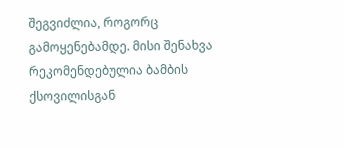შეგვიძლია, როგორც გამოყენებამდე. მისი შენახვა რეკომენდებულია ბამბის ქსოვილისგან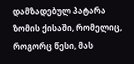დამზადებულ პატარა ზომის ქისაში, რომელიც, როგორც წესი, მას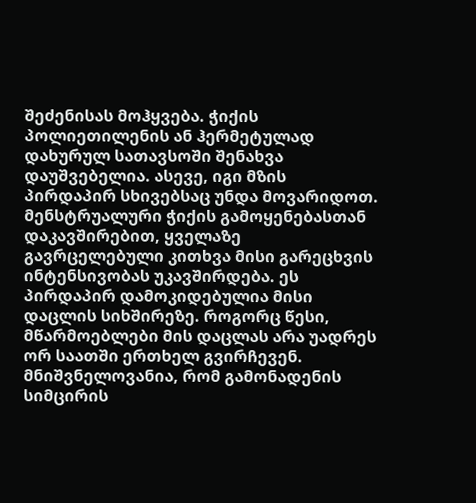შეძენისას მოჰყვება. ჭიქის პოლიეთილენის ან ჰერმეტულად დახურულ სათავსოში შენახვა დაუშვებელია. ასევე, იგი მზის პირდაპირ სხივებსაც უნდა მოვარიდოთ.
მენსტრუალური ჭიქის გამოყენებასთან დაკავშირებით, ყველაზე გავრცელებული კითხვა მისი გარეცხვის ინტენსივობას უკავშირდება. ეს პირდაპირ დამოკიდებულია მისი დაცლის სიხშირეზე. როგორც წესი, მწარმოებლები მის დაცლას არა უადრეს ორ საათში ერთხელ გვირჩევენ. მნიშვნელოვანია, რომ გამონადენის სიმცირის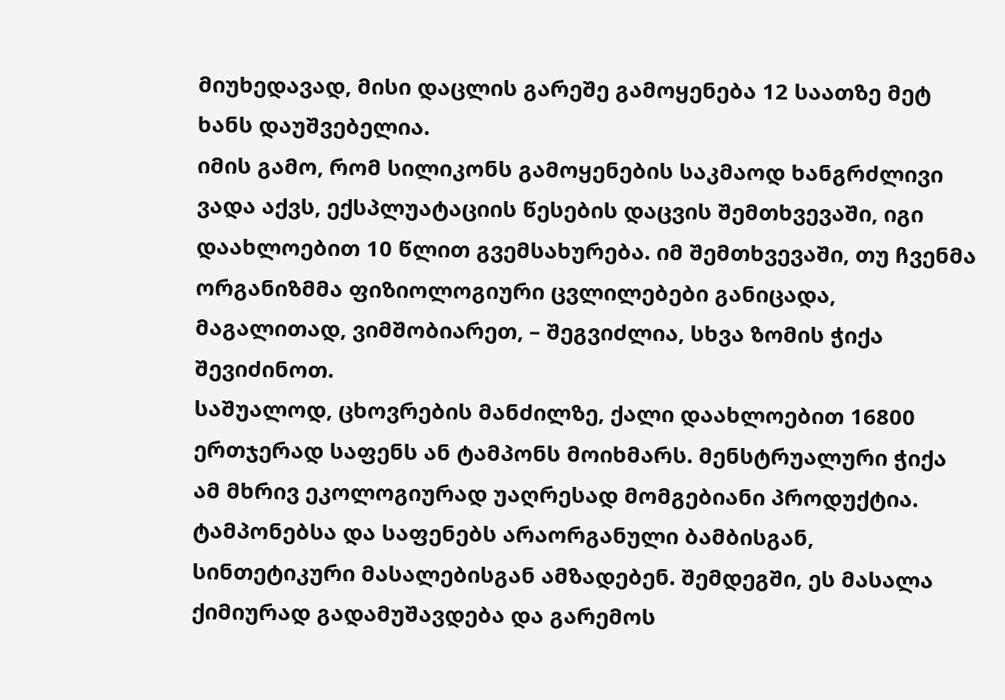მიუხედავად, მისი დაცლის გარეშე გამოყენება 12 საათზე მეტ ხანს დაუშვებელია.
იმის გამო, რომ სილიკონს გამოყენების საკმაოდ ხანგრძლივი ვადა აქვს, ექსპლუატაციის წესების დაცვის შემთხვევაში, იგი დაახლოებით 10 წლით გვემსახურება. იმ შემთხვევაში, თუ ჩვენმა ორგანიზმმა ფიზიოლოგიური ცვლილებები განიცადა, მაგალითად, ვიმშობიარეთ, – შეგვიძლია, სხვა ზომის ჭიქა შევიძინოთ.
საშუალოდ, ცხოვრების მანძილზე, ქალი დაახლოებით 16800 ერთჯერად საფენს ან ტამპონს მოიხმარს. მენსტრუალური ჭიქა ამ მხრივ ეკოლოგიურად უაღრესად მომგებიანი პროდუქტია. ტამპონებსა და საფენებს არაორგანული ბამბისგან, სინთეტიკური მასალებისგან ამზადებენ. შემდეგში, ეს მასალა ქიმიურად გადამუშავდება და გარემოს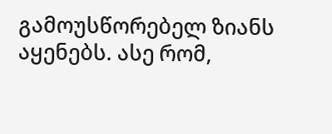გამოუსწორებელ ზიანს აყენებს. ასე რომ,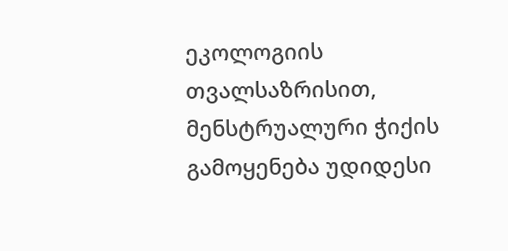ეკოლოგიის თვალსაზრისით, მენსტრუალური ჭიქის გამოყენება უდიდესი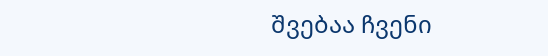შვებაა ჩვენი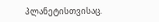პლანეტისთვისაც.